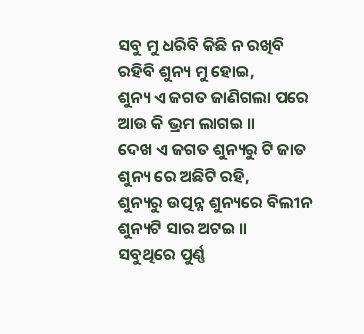ସବୁ ମୁ ଧରିବି କିଛି ନ ରଖିବି
ରହିବି ଶୁନ୍ୟ ମୁ ହୋଇ,
ଶୁନ୍ୟ ଏ ଜଗତ ଜାଣିଗଲା ପରେ
ଆଉ କି ଭ୍ରମ ଲାଗଇ ॥
ଦେଖ ଏ ଜଗତ ଶୁନ୍ୟରୁ ଟି ଜାତ
ଶୁନ୍ୟ ରେ ଅଛିଟି ରହି,
ଶୁନ୍ୟରୁ ଉତ୍ପନ୍ନ ଶୁନ୍ୟରେ ବିଲୀନ
ଶୁନ୍ୟଟି ସାର ଅଟଇ ॥
ସବୁଥିରେ ପୁର୍ଣ୍ଣ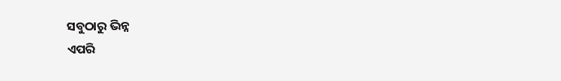ସବୁଠାରୁ ଭିନ୍ନ
ଏପରି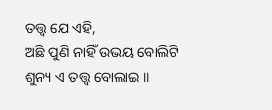ତତ୍ତ୍ୱ ଯେ ଏହି,
ଅଛି ପୁଣି ନାହିଁ ଉଭୟ ବୋଲିଟି
ଶୁନ୍ୟ ଏ ତତ୍ତ୍ୱ ବୋଲାଇ ॥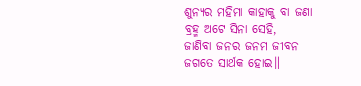ଶୁନ୍ୟର ମହିମା କାହାକୁ ବା ଜଣା
ବ୍ରହ୍ମ ଅଟେ ସିନା ସେହି,
ଜାଣିବା ଜନର ଜନମ ଜୀବନ
ଜଗତେ ସାର୍ଥକ ହୋଇ॥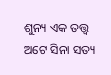ଶୁନ୍ୟ ଏକ ତତ୍ତ୍ୱ ଅଟେ ସିନା ସତ୍ୟ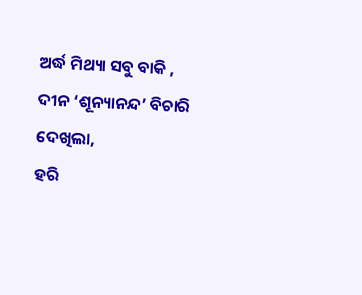ଅର୍ଦ୍ଧ ମିଥ୍ୟା ସବୁ ବାକି ,
ଦୀନ ‘ଶୂନ୍ୟାନନ୍ଦ’ ବିଚାରି ଦେଖିଲା,
ହରି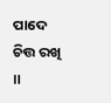ପାଦେ ଚିତ୍ତ ରଖି ॥